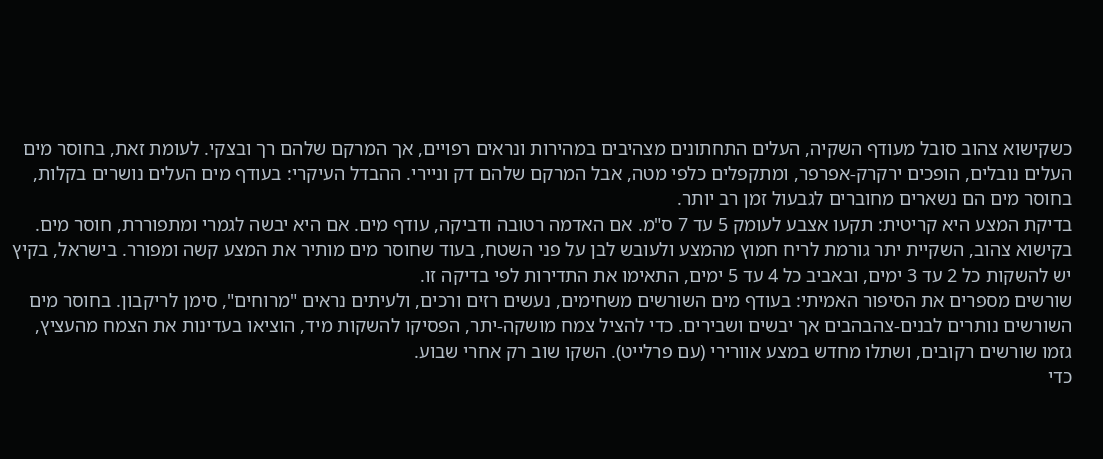כשקישוא צהוב סובל מעודף השקיה, העלים התחתונים מצהיבים במהירות ונראים רפויים, אך המרקם שלהם רך ובצקי. לעומת זאת, בחוסר מים העלים נובלים, הופכים ירקרק-אפרפר, ומתקפלים כלפי מטה, אבל המרקם שלהם דק וניירי. ההבדל העיקרי: בעודף מים העלים נושרים בקלות, בחוסר מים הם נשארים מחוברים לגבעול זמן רב יותר.
בדיקת המצע היא קריטית: תקעו אצבע לעומק 5 עד 7 ס"מ. אם האדמה רטובה ודביקה, עודף מים. אם היא יבשה לגמרי ומתפוררת, חוסר מים. בקישוא צהוב, השקיית יתר גורמת לריח חמוץ מהמצע ולעובש לבן על פני השטח, בעוד שחוסר מים מותיר את המצע קשה ומפורר. בישראל, בקיץ יש להשקות כל 2 עד 3 ימים, ובאביב כל 4 עד 5 ימים, התאימו את התדירות לפי בדיקה זו.
שורשים מספרים את הסיפור האמיתי: בעודף מים השורשים משחימים, נעשים רזים ורכים, ולעיתים נראים "מרוחים", סימן לריקבון. בחוסר מים השורשים נותרים לבנים-צהבהבים אך יבשים ושבירים. כדי להציל צמח מושקה-יתר, הפסיקו להשקות מיד, הוציאו בעדינות את הצמח מהעציץ, גזמו שורשים רקובים, ושתלו מחדש במצע אוורירי (עם פרלייט). השקו שוב רק אחרי שבוע.
כדי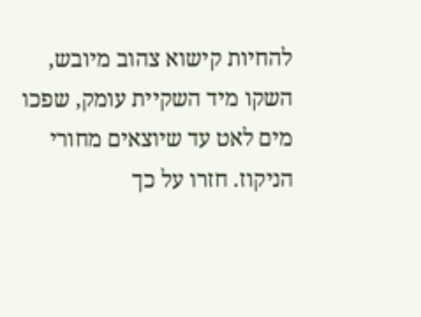להחיות קישוא צהוב מיובש, השקו מיד השקיית עומק, שפכו מים לאט עד שיוצאים מחורי הניקוז. חזרו על כך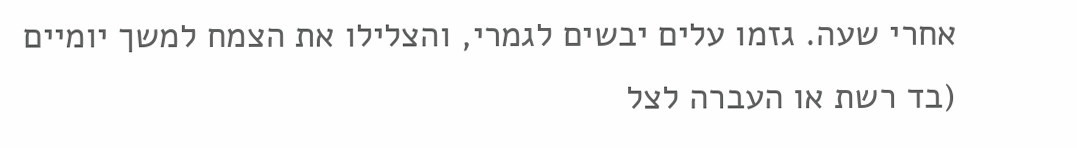אחרי שעה. גזמו עלים יבשים לגמרי, והצלילו את הצמח למשך יומיים (בד רשת או העברה לצל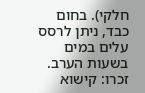חלקי). בחום כבד, ניתן לרסס עלים במים בשעות הערב. זכרו: קישוא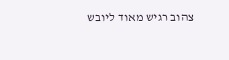צהוב רגיש מאוד ליובש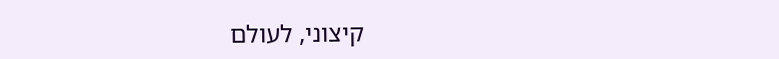קיצוני, לעולם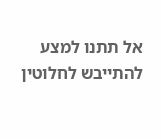אל תתנו למצע להתייבש לחלוטין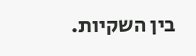בין השקיות.